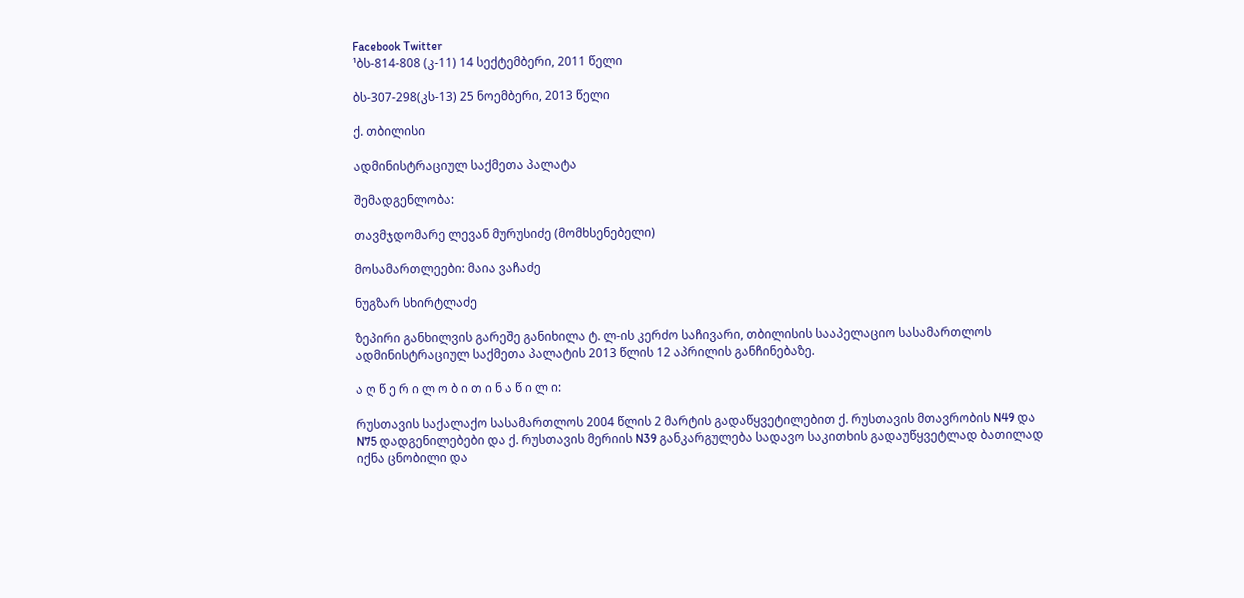Facebook Twitter
¹ბს-814-808 (კ-11) 14 სექტემბერი, 2011 წელი

ბს-307-298(კს-13) 25 ნოემბერი, 2013 წელი

ქ. თბილისი

ადმინისტრაციულ საქმეთა პალატა

შემადგენლობა:

თავმჯდომარე ლევან მურუსიძე (მომხსენებელი)

მოსამართლეები: მაია ვაჩაძე

ნუგზარ სხირტლაძე

ზეპირი განხილვის გარეშე განიხილა ტ. ლ-ის კერძო საჩივარი, თბილისის სააპელაციო სასამართლოს ადმინისტრაციულ საქმეთა პალატის 2013 წლის 12 აპრილის განჩინებაზე.

ა ღ წ ე რ ი ლ ო ბ ი თ ი ნ ა წ ი ლ ი:

რუსთავის საქალაქო სასამართლოს 2004 წლის 2 მარტის გადაწყვეტილებით ქ. რუსთავის მთავრობის N49 და N75 დადგენილებები და ქ. რუსთავის მერიის N39 განკარგულება სადავო საკითხის გადაუწყვეტლად ბათილად იქნა ცნობილი და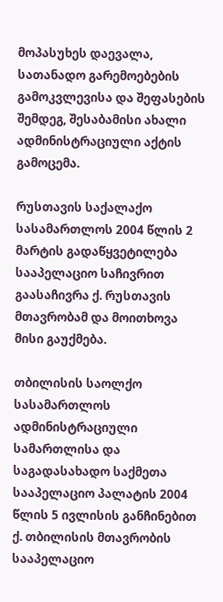მოპასუხეს დაევალა, სათანადო გარემოებების გამოკვლევისა და შეფასების შემდეგ, შესაბამისი ახალი ადმინისტრაციული აქტის გამოცემა.

რუსთავის საქალაქო სასამართლოს 2004 წლის 2 მარტის გადაწყვეტილება სააპელაციო საჩივრით გაასაჩივრა ქ. რუსთავის მთავრობამ და მოითხოვა მისი გაუქმება.

თბილისის საოლქო სასამართლოს ადმინისტრაციული სამართლისა და საგადასახადო საქმეთა სააპელაციო პალატის 2004 წლის 5 ივლისის განჩინებით ქ. თბილისის მთავრობის სააპელაციო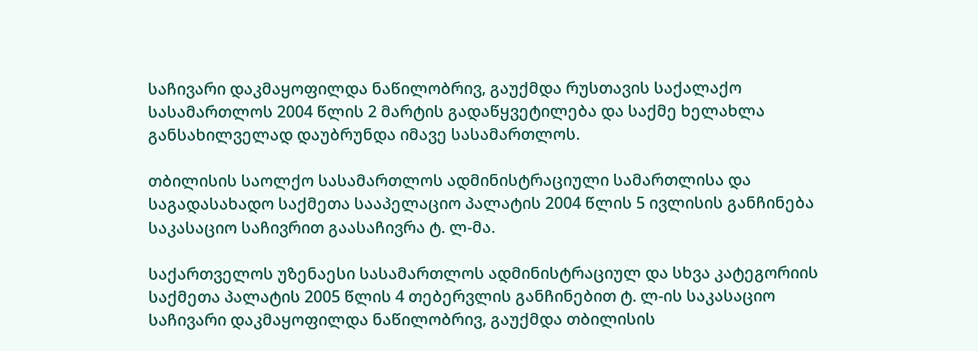საჩივარი დაკმაყოფილდა ნაწილობრივ, გაუქმდა რუსთავის საქალაქო სასამართლოს 2004 წლის 2 მარტის გადაწყვეტილება და საქმე ხელახლა განსახილველად დაუბრუნდა იმავე სასამართლოს.

თბილისის საოლქო სასამართლოს ადმინისტრაციული სამართლისა და საგადასახადო საქმეთა სააპელაციო პალატის 2004 წლის 5 ივლისის განჩინება საკასაციო საჩივრით გაასაჩივრა ტ. ლ-მა.

საქართველოს უზენაესი სასამართლოს ადმინისტრაციულ და სხვა კატეგორიის საქმეთა პალატის 2005 წლის 4 თებერვლის განჩინებით ტ. ლ-ის საკასაციო საჩივარი დაკმაყოფილდა ნაწილობრივ, გაუქმდა თბილისის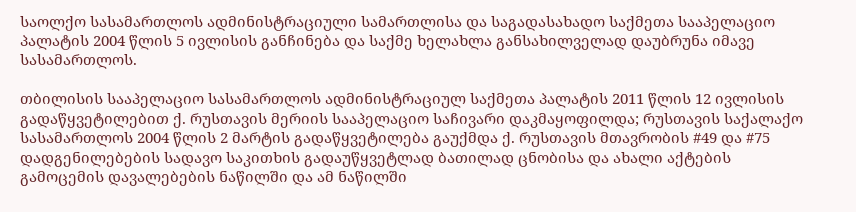საოლქო სასამართლოს ადმინისტრაციული სამართლისა და საგადასახადო საქმეთა სააპელაციო პალატის 2004 წლის 5 ივლისის განჩინება და საქმე ხელახლა განსახილველად დაუბრუნა იმავე სასამართლოს.

თბილისის სააპელაციო სასამართლოს ადმინისტრაციულ საქმეთა პალატის 2011 წლის 12 ივლისის გადაწყვეტილებით ქ. რუსთავის მერიის სააპელაციო საჩივარი დაკმაყოფილდა; რუსთავის საქალაქო სასამართლოს 2004 წლის 2 მარტის გადაწყვეტილება გაუქმდა ქ. რუსთავის მთავრობის #49 და #75 დადგენილებების სადავო საკითხის გადაუწყვეტლად ბათილად ცნობისა და ახალი აქტების გამოცემის დავალებების ნაწილში და ამ ნაწილში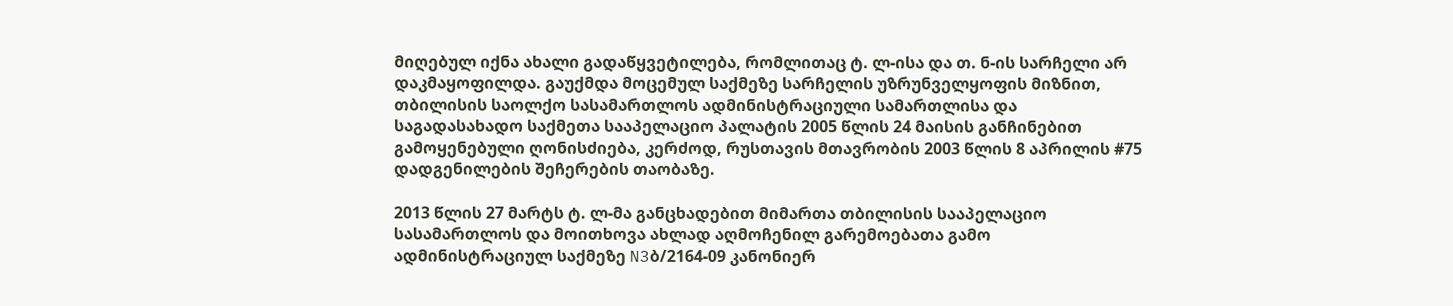მიღებულ იქნა ახალი გადაწყვეტილება, რომლითაც ტ. ლ-ისა და თ. ნ-ის სარჩელი არ დაკმაყოფილდა. გაუქმდა მოცემულ საქმეზე სარჩელის უზრუნველყოფის მიზნით, თბილისის საოლქო სასამართლოს ადმინისტრაციული სამართლისა და საგადასახადო საქმეთა სააპელაციო პალატის 2005 წლის 24 მაისის განჩინებით გამოყენებული ღონისძიება, კერძოდ, რუსთავის მთავრობის 2003 წლის 8 აპრილის #75 დადგენილების შეჩერების თაობაზე.

2013 წლის 27 მარტს ტ. ლ-მა განცხადებით მიმართა თბილისის სააპელაციო სასამართლოს და მოითხოვა ახლად აღმოჩენილ გარემოებათა გამო ადმინისტრაციულ საქმეზე N3ბ/2164-09 კანონიერ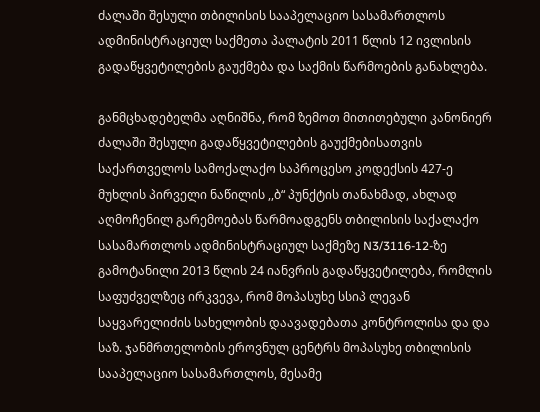ძალაში შესული თბილისის სააპელაციო სასამართლოს ადმინისტრაციულ საქმეთა პალატის 2011 წლის 12 ივლისის გადაწყვეტილების გაუქმება და საქმის წარმოების განახლება.

განმცხადებელმა აღნიშნა, რომ ზემოთ მითითებული კანონიერ ძალაში შესული გადაწყვეტილების გაუქმებისათვის საქართველოს სამოქალაქო საპროცესო კოდექსის 427-ე მუხლის პირველი ნაწილის ,,ბ“ პუნქტის თანახმად, ახლად აღმოჩენილ გარემოებას წარმოადგენს თბილისის საქალაქო სასამართლოს ადმინისტრაციულ საქმეზე N3/3116-12-ზე გამოტანილი 2013 წლის 24 იანვრის გადაწყვეტილება, რომლის საფუძველზეც ირკვევა, რომ მოპასუხე სსიპ ლევან საყვარელიძის სახელობის დაავადებათა კონტროლისა და და საზ. ჯანმრთელობის ეროვნულ ცენტრს მოპასუხე თბილისის სააპელაციო სასამართლოს, მესამე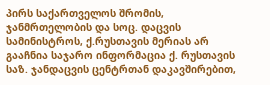პირს საქართველოს შრომის, ჯანმრთელობის და სოც. დაცვის სამინისტროს, ქ.რუსთავის მერიას არ გააჩნია საჯარო ინფორმაცია ქ. რუსთავის საზ. ჯანდაცვის ცენტრთან დაკავშირებით,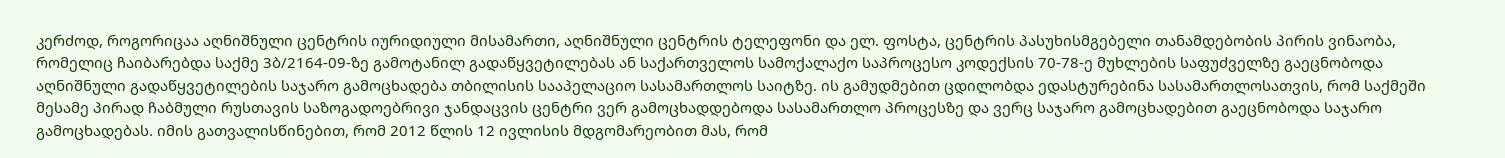კერძოდ, როგორიცაა აღნიშნული ცენტრის იურიდიული მისამართი, აღნიშნული ცენტრის ტელეფონი და ელ. ფოსტა, ცენტრის პასუხისმგებელი თანამდებობის პირის ვინაობა, რომელიც ჩაიბარებდა საქმე 3ბ/2164-09-ზე გამოტანილ გადაწყვეტილებას ან საქართველოს სამოქალაქო საპროცესო კოდექსის 70-78-ე მუხლების საფუძველზე გაეცნობოდა აღნიშნული გადაწყვეტილების საჯარო გამოცხადება თბილისის სააპელაციო სასამართლოს საიტზე. ის გამუდმებით ცდილობდა ედასტურებინა სასამართლოსათვის, რომ საქმეში მესამე პირად ჩაბმული რუსთავის საზოგადოებრივი ჯანდაცვის ცენტრი ვერ გამოცხადდებოდა სასამართლო პროცესზე და ვერც საჯარო გამოცხადებით გაეცნობოდა საჯარო გამოცხადებას. იმის გათვალისწინებით, რომ 2012 წლის 12 ივლისის მდგომარეობით მას, რომ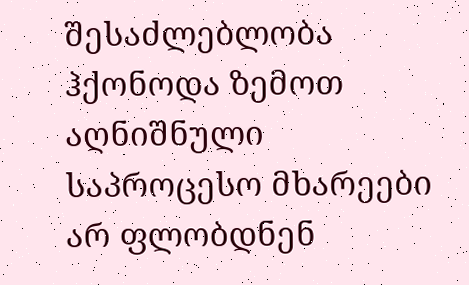შესაძლებლობა ჰქონოდა ზემოთ აღნიშნული საპროცესო მხარეები არ ფლობდნენ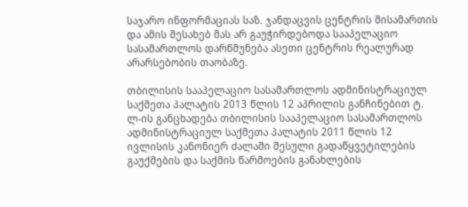საჯარო ინფორმაციას საზ. ჯანდაცვის ცენტრის მისამართის და ამის შესახებ მას არ გაუჭირდებოდა სააპელაციო სასამართლოს დარწმუნება ასეთი ცენტრის რეალურად არარსებობის თაობაზე.

თბილისის სააპელაციო სასამართლოს ადმინისტრაციულ საქმეთა პალატის 2013 წლის 12 აპრილის განჩინებით ტ. ლ-ის განცხადება თბილისის სააპელაციო სასამართლოს ადმინისტრაციულ საქმეთა პალატის 2011 წლის 12 ივლისის კანონიერ ძალაში შესული გადაწყვეტილების გაუქმების და საქმის წარმოების განახლების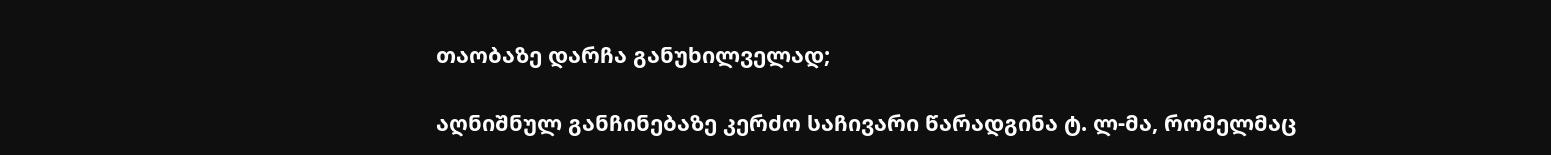თაობაზე დარჩა განუხილველად;

აღნიშნულ განჩინებაზე კერძო საჩივარი წარადგინა ტ. ლ-მა, რომელმაც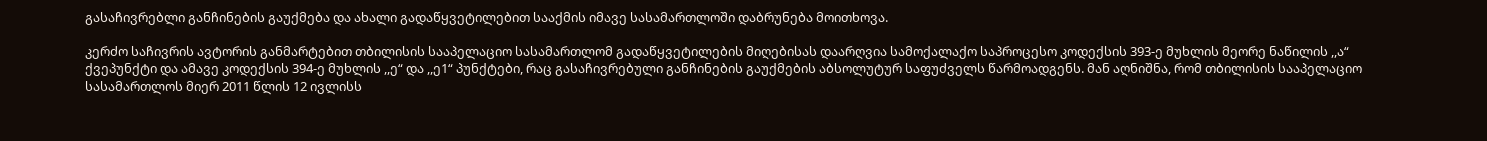გასაჩივრებლი განჩინების გაუქმება და ახალი გადაწყვეტილებით სააქმის იმავე სასამართლოში დაბრუნება მოითხოვა.

კერძო საჩივრის ავტორის განმარტებით თბილისის სააპელაციო სასამართლომ გადაწყვეტილების მიღებისას დაარღვია სამოქალაქო საპროცესო კოდექსის 393-ე მუხლის მეორე ნაწილის ,,ა“ ქვეპუნქტი და ამავე კოდექსის 394-ე მუხლის ,,ე“ და ,,ე1“ პუნქტები, რაც გასაჩივრებული განჩინების გაუქმების აბსოლუტურ საფუძველს წარმოადგენს. მან აღნიშნა, რომ თბილისის სააპელაციო სასამართლოს მიერ 2011 წლის 12 ივლისს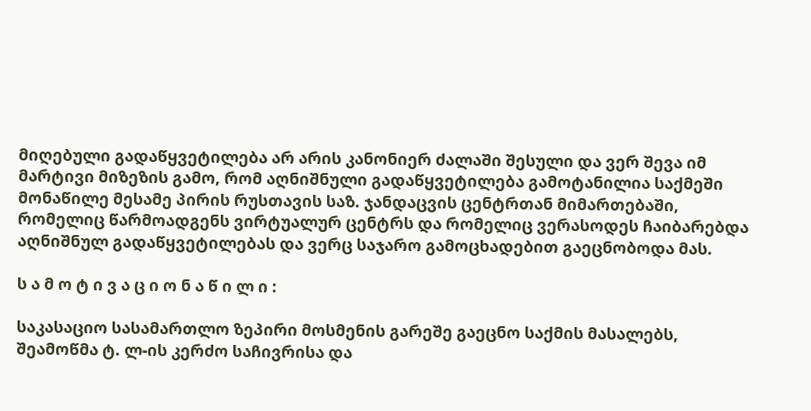მიღებული გადაწყვეტილება არ არის კანონიერ ძალაში შესული და ვერ შევა იმ მარტივი მიზეზის გამო, რომ აღნიშნული გადაწყვეტილება გამოტანილია საქმეში მონაწილე მესამე პირის რუსთავის საზ. ჯანდაცვის ცენტრთან მიმართებაში, რომელიც წარმოადგენს ვირტუალურ ცენტრს და რომელიც ვერასოდეს ჩაიბარებდა აღნიშნულ გადაწყვეტილებას და ვერც საჯარო გამოცხადებით გაეცნობოდა მას.

ს ა მ ო ტ ი ვ ა ც ი ო ნ ა წ ი ლ ი :

საკასაციო სასამართლო ზეპირი მოსმენის გარეშე გაეცნო საქმის მასალებს, შეამოწმა ტ. ლ-ის კერძო საჩივრისა და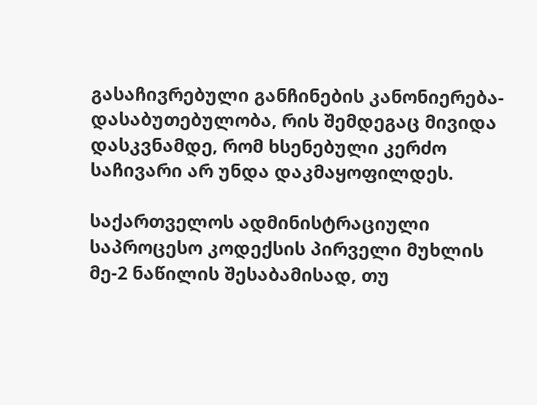გასაჩივრებული განჩინების კანონიერება-დასაბუთებულობა, რის შემდეგაც მივიდა დასკვნამდე, რომ ხსენებული კერძო საჩივარი არ უნდა დაკმაყოფილდეს.

საქართველოს ადმინისტრაციული საპროცესო კოდექსის პირველი მუხლის მე-2 ნაწილის შესაბამისად, თუ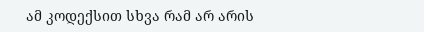ამ კოდექსით სხვა რამ არ არის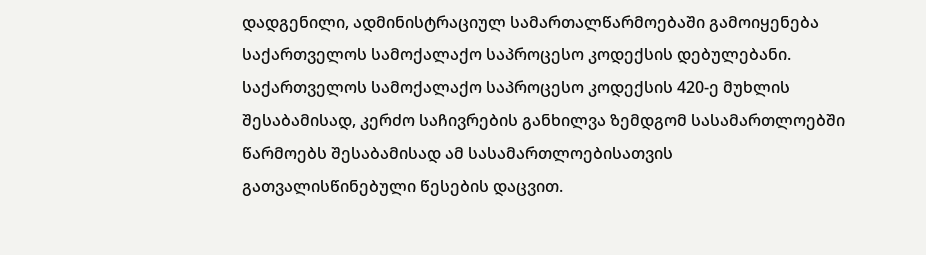დადგენილი, ადმინისტრაციულ სამართალწარმოებაში გამოიყენება საქართველოს სამოქალაქო საპროცესო კოდექსის დებულებანი. საქართველოს სამოქალაქო საპროცესო კოდექსის 420-ე მუხლის შესაბამისად, კერძო საჩივრების განხილვა ზემდგომ სასამართლოებში წარმოებს შესაბამისად ამ სასამართლოებისათვის გათვალისწინებული წესების დაცვით.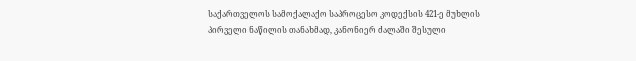საქართველოს სამოქალაქო საპროცესო კოდექსის 421-ე მუხლის პირველი ნაწილის თანახმად, კანონიერ ძალაში შესული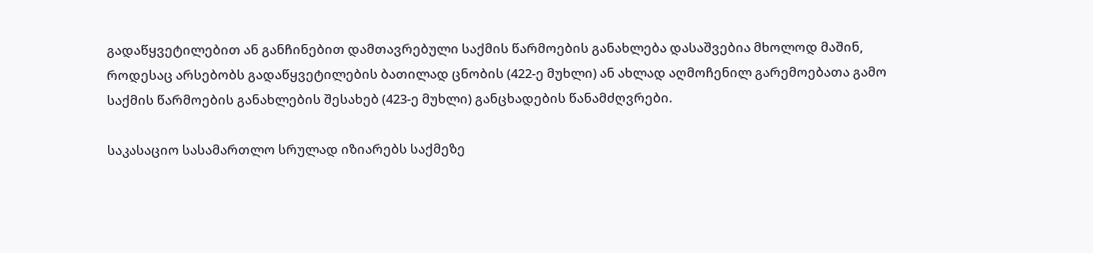გადაწყვეტილებით ან განჩინებით დამთავრებული საქმის წარმოების განახლება დასაშვებია მხოლოდ მაშინ, როდესაც არსებობს გადაწყვეტილების ბათილად ცნობის (422-ე მუხლი) ან ახლად აღმოჩენილ გარემოებათა გამო საქმის წარმოების განახლების შესახებ (423-ე მუხლი) განცხადების წანამძღვრები.

საკასაციო სასამართლო სრულად იზიარებს საქმეზე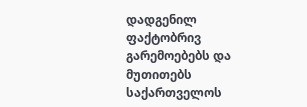დადგენილ ფაქტობრივ გარემოებებს და მუთითებს საქართველოს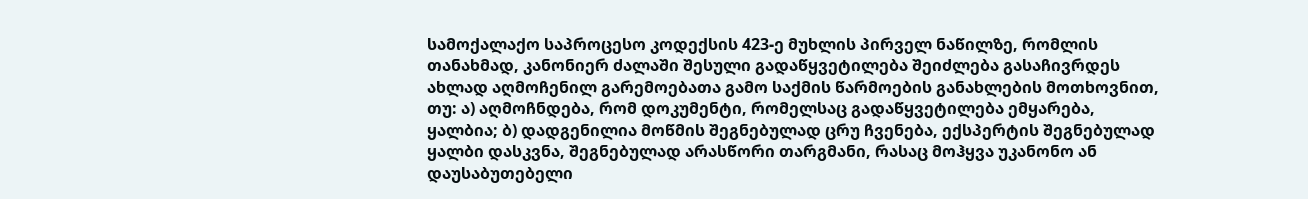სამოქალაქო საპროცესო კოდექსის 423-ე მუხლის პირველ ნაწილზე, რომლის თანახმად, კანონიერ ძალაში შესული გადაწყვეტილება შეიძლება გასაჩივრდეს ახლად აღმოჩენილ გარემოებათა გამო საქმის წარმოების განახლების მოთხოვნით, თუ: ა) აღმოჩნდება, რომ დოკუმენტი, რომელსაც გადაწყვეტილება ემყარება, ყალბია; ბ) დადგენილია მოწმის შეგნებულად ცრუ ჩვენება, ექსპერტის შეგნებულად ყალბი დასკვნა, შეგნებულად არასწორი თარგმანი, რასაც მოჰყვა უკანონო ან დაუსაბუთებელი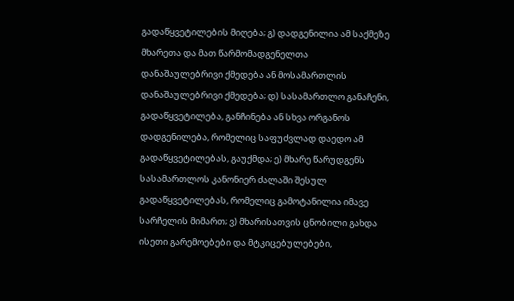გადაწყვეტილების მიღება; გ) დადგენილია ამ საქმეზე მხარეთა და მათ წარმომადგენელთა დანაშაულებრივი ქმედება ან მოსამართლის დანაშაულებრივი ქმედება; დ) სასამართლო განაჩენი, გადაწყვეტილება, განჩინება ან სხვა ორგანოს დადგენილება, რომელიც საფუძვლად დაედო ამ გადაწყვეტილებას, გაუქმდა; ე) მხარე წარუდგენს სასამართლოს კანონიერ ძალაში შესულ გადაწყვეტილებას, რომელიც გამოტანილია იმავე სარჩელის მიმართ; ვ) მხარისათვის ცნობილი გახდა ისეთი გარემოებები და მტკიცებულებები,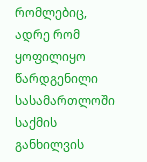რომლებიც, ადრე რომ ყოფილიყო წარდგენილი სასამართლოში საქმის განხილვის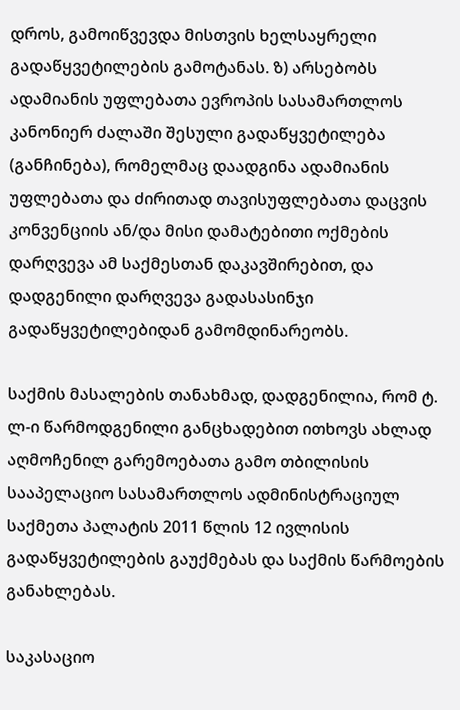დროს, გამოიწვევდა მისთვის ხელსაყრელი გადაწყვეტილების გამოტანას. ზ) არსებობს ადამიანის უფლებათა ევროპის სასამართლოს კანონიერ ძალაში შესული გადაწყვეტილება (განჩინება), რომელმაც დაადგინა ადამიანის უფლებათა და ძირითად თავისუფლებათა დაცვის კონვენციის ან/და მისი დამატებითი ოქმების დარღვევა ამ საქმესთან დაკავშირებით, და დადგენილი დარღვევა გადასასინჯი გადაწყვეტილებიდან გამომდინარეობს.

საქმის მასალების თანახმად, დადგენილია, რომ ტ. ლ-ი წარმოდგენილი განცხადებით ითხოვს ახლად აღმოჩენილ გარემოებათა გამო თბილისის სააპელაციო სასამართლოს ადმინისტრაციულ საქმეთა პალატის 2011 წლის 12 ივლისის გადაწყვეტილების გაუქმებას და საქმის წარმოების განახლებას.

საკასაციო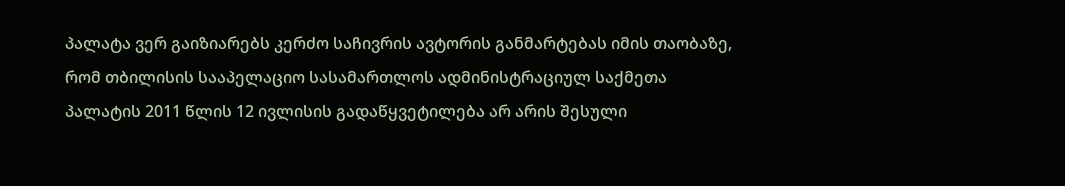პალატა ვერ გაიზიარებს კერძო საჩივრის ავტორის განმარტებას იმის თაობაზე, რომ თბილისის სააპელაციო სასამართლოს ადმინისტრაციულ საქმეთა პალატის 2011 წლის 12 ივლისის გადაწყვეტილება არ არის შესული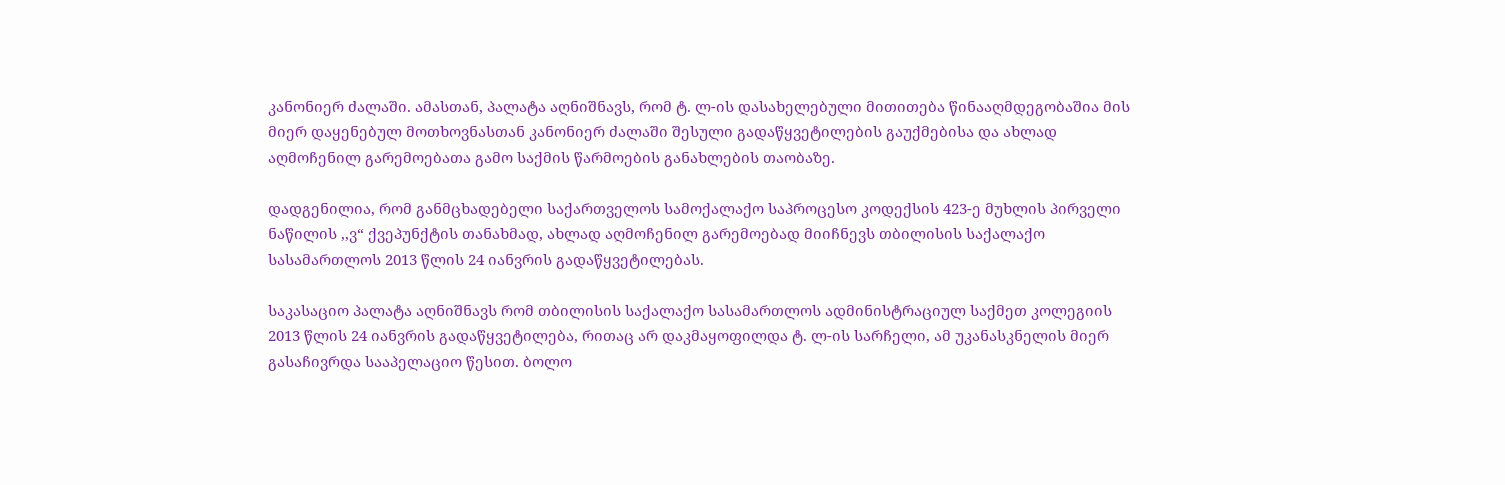კანონიერ ძალაში. ამასთან, პალატა აღნიშნავს, რომ ტ. ლ-ის დასახელებული მითითება წინააღმდეგობაშია მის მიერ დაყენებულ მოთხოვნასთან კანონიერ ძალაში შესული გადაწყვეტილების გაუქმებისა და ახლად აღმოჩენილ გარემოებათა გამო საქმის წარმოების განახლების თაობაზე.

დადგენილია, რომ განმცხადებელი საქართველოს სამოქალაქო საპროცესო კოდექსის 423-ე მუხლის პირველი ნაწილის ,,ვ“ ქვეპუნქტის თანახმად, ახლად აღმოჩენილ გარემოებად მიიჩნევს თბილისის საქალაქო სასამართლოს 2013 წლის 24 იანვრის გადაწყვეტილებას.

საკასაციო პალატა აღნიშნავს რომ თბილისის საქალაქო სასამართლოს ადმინისტრაციულ საქმეთ კოლეგიის 2013 წლის 24 იანვრის გადაწყვეტილება, რითაც არ დაკმაყოფილდა ტ. ლ-ის სარჩელი, ამ უკანასკნელის მიერ გასაჩივრდა სააპელაციო წესით. ბოლო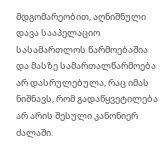მდგომარეობით, აღნიშნული დავა სააპელაციო სასამართლოს წარმოებაშია და მასზე სამართალწარმოება არ დასრულებულა, რაც იმას ნიშნავს, რომ გადაწყვეტილება არ არის შესული კანონიერ ძალაში.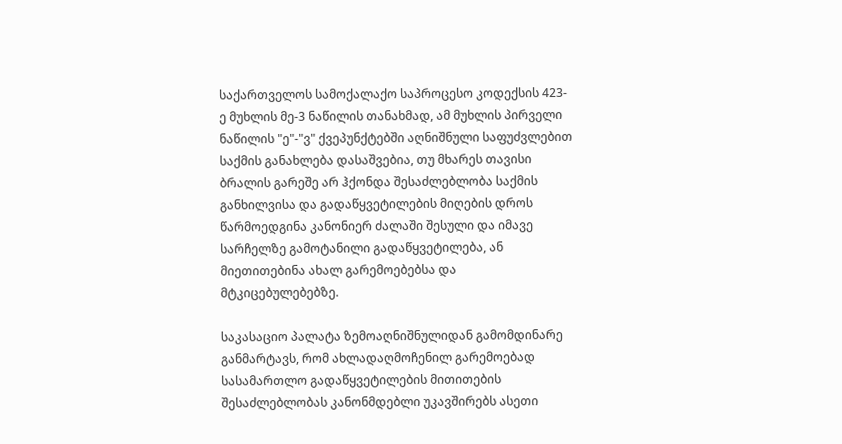საქართველოს სამოქალაქო საპროცესო კოდექსის 423-ე მუხლის მე-3 ნაწილის თანახმად, ამ მუხლის პირველი ნაწილის "ე"-"ვ" ქვეპუნქტებში აღნიშნული საფუძვლებით საქმის განახლება დასაშვებია, თუ მხარეს თავისი ბრალის გარეშე არ ჰქონდა შესაძლებლობა საქმის განხილვისა და გადაწყვეტილების მიღების დროს წარმოედგინა კანონიერ ძალაში შესული და იმავე სარჩელზე გამოტანილი გადაწყვეტილება, ან მიეთითებინა ახალ გარემოებებსა და მტკიცებულებებზე.

საკასაციო პალატა ზემოაღნიშნულიდან გამომდინარე განმარტავს, რომ ახლადაღმოჩენილ გარემოებად სასამართლო გადაწყვეტილების მითითების შესაძლებლობას კანონმდებლი უკავშირებს ასეთი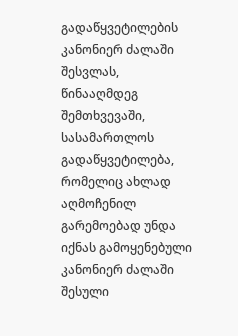გადაწყვეტილების კანონიერ ძალაში შესვლას, წინააღმდეგ შემთხვევაში, სასამართლოს გადაწყვეტილება, რომელიც ახლად აღმოჩენილ გარემოებად უნდა იქნას გამოყენებული კანონიერ ძალაში შესული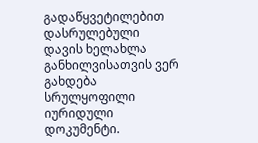გადაწყვეტილებით დასრულებული დავის ხელახლა განხილვისათვის ვერ გახდება სრულყოფილი იურიდული დოკუმენტი.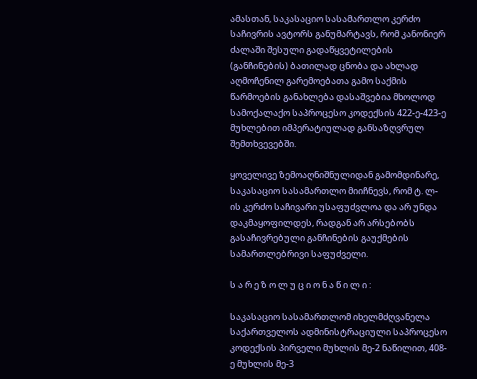ამასთან, საკასაციო სასამართლო კერძო საჩივრის ავტორს განუმარტავს, რომ კანონიერ ძალაში შესული გადაწყვეტილების (განჩინების) ბათილად ცნობა და ახლად აღმოჩენილ გარემოებათა გამო საქმის წარმოების განახლება დასაშვებია მხოლოდ სამოქალაქო საპროცესო კოდექსის 422-ე-423-ე მუხლებით იმპერატიულად განსაზღვრულ შემთხვევებში.

ყოველივე ზემოაღნიშნულიდან გამომდინარე, საკასაციო სასამართლო მიიჩნევს, რომ ტ. ლ-ის კერძო საჩივარი უსაფუძვლოა და არ უნდა დაკმაყოფილდეს, რადგან არ არსებობს გასაჩივრებული განჩინების გაუქმების სამართლებრივი საფუძველი.

ს ა რ ე ზ ო ლ უ ც ი ო ნ ა წ ი ლ ი :

საკასაციო სასამართლომ იხელმძღვანელა საქართველოს ადმინისტრაციული საპროცესო კოდექსის პირველი მუხლის მე-2 ნაწილით, 408-ე მუხლის მე-3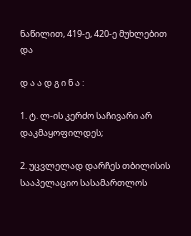ნაწილით, 419-ე, 420-ე მუხლებით და

დ ა ა დ გ ი ნ ა :

1. ტ. ლ-ის კერძო საჩივარი არ დაკმაყოფილდეს;

2. უცვლელად დარჩეს თბილისის სააპელაციო სასამართლოს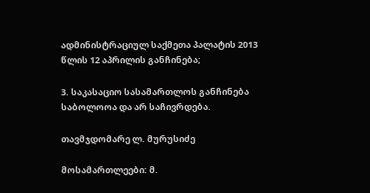ადმინისტრაციულ საქმეთა პალატის 2013 წლის 12 აპრილის განჩინება;

3. საკასაციო სასამართლოს განჩინება საბოლოოა და არ საჩივრდება.

თავმჯდომარე ლ. მურუსიძე

მოსამართლეები: მ.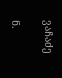ვაჩაძე

ნ.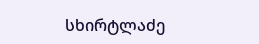სხირტლაძე